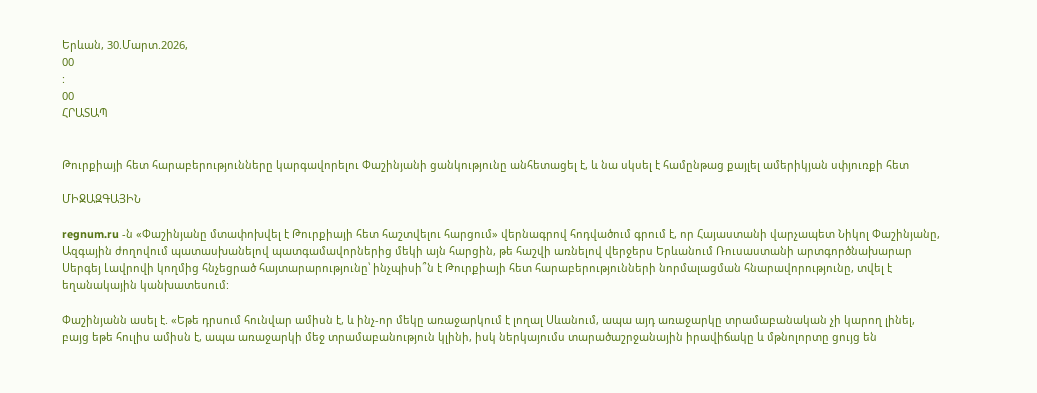Երևան, 30.Մարտ.2026,
00
:
00
ՀՐԱՏԱՊ


Թուրքիայի հետ հարաբերությունները կարգավորելու Փաշինյանի ցանկությունը անհետացել է, և նա սկսել է համընթաց քայլել ամերիկյան սփյուռքի հետ

ՄԻՋԱԶԳԱՅԻՆ

regnum.ru -ն «Փաշինյանը մտափոխվել է Թուրքիայի հետ հաշտվելու հարցում» վերնագրով հոդվածում գրում է, որ Հայաստանի վարչապետ Նիկոլ Փաշինյանը, Ազգային ժողովում պատասխանելով պատգամավորներից մեկի այն հարցին, թե հաշվի առնելով վերջերս Երևանում Ռուսաստանի արտգործնախարար Սերգեյ Լավրովի կողմից հնչեցրած հայտարարությունը՝ ինչպիսի՞ն է Թուրքիայի հետ հարաբերությունների նորմալացման հնարավորությունը, տվել է եղանակային կանխատեսում:

Փաշինյանն ասել է. «Եթե դրսում հունվար ամիսն է, և ինչ-որ մեկը առաջարկում է լողալ Սևանում, ապա այդ առաջարկը տրամաբանական չի կարող լինել, բայց եթե հուլիս ամիսն է, ապա առաջարկի մեջ տրամաբանություն կլինի, իսկ ներկայումս տարածաշրջանային իրավիճակը և մթնոլորտը ցույց են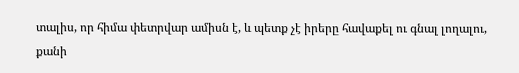տալիս, որ հիմա փետրվար ամիսն է, և պետք չէ իրերը հավաքել ու գնալ լողալու, քանի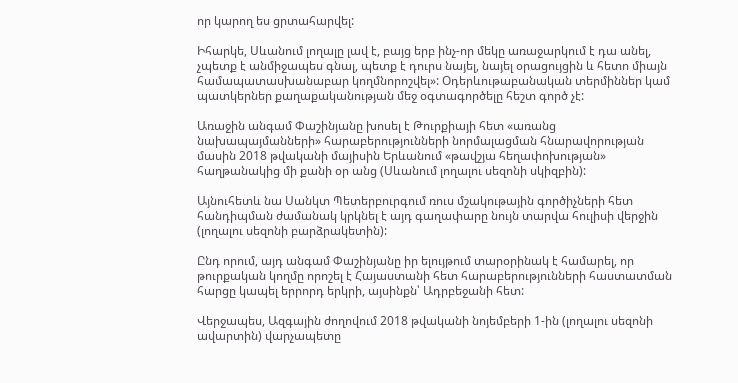որ կարող ես ցրտահարվել:

Իհարկե, Սևանում լողալը լավ է, բայց երբ ինչ-որ մեկը առաջարկում է դա անել, չպետք է անմիջապես գնալ, պետք է դուրս նայել, նայել օրացույցին և հետո միայն համապատասխանաբար կողմնորոշվել»: Օդերևութաբանական տերմիններ կամ պատկերներ քաղաքականության մեջ օգտագործելը հեշտ գործ չէ:

Առաջին անգամ Փաշինյանը խոսել է Թուրքիայի հետ «առանց նախապայմանների» հարաբերությունների նորմալացման հնարավորության մասին 2018 թվականի մայիսին Երևանում «թավշյա հեղափոխության» հաղթանակից մի քանի օր անց (Սևանում լողալու սեզոնի սկիզբին):

Այնուհետև նա Սանկտ Պետերբուրգում ռուս մշակութային գործիչների հետ հանդիպման ժամանակ կրկնել է այդ գաղափարը նույն տարվա հուլիսի վերջին (լողալու սեզոնի բարձրակետին):

Ընդ որում, այդ անգամ Փաշինյանը իր ելույթում տարօրինակ է համարել, որ թուրքական կողմը որոշել է Հայաստանի հետ հարաբերությունների հաստատման հարցը կապել երրորդ երկրի, այսինքն՝ Ադրբեջանի հետ:

Վերջապես, Ազգային ժողովում 2018 թվականի նոյեմբերի 1-ին (լողալու սեզոնի ավարտին) վարչապետը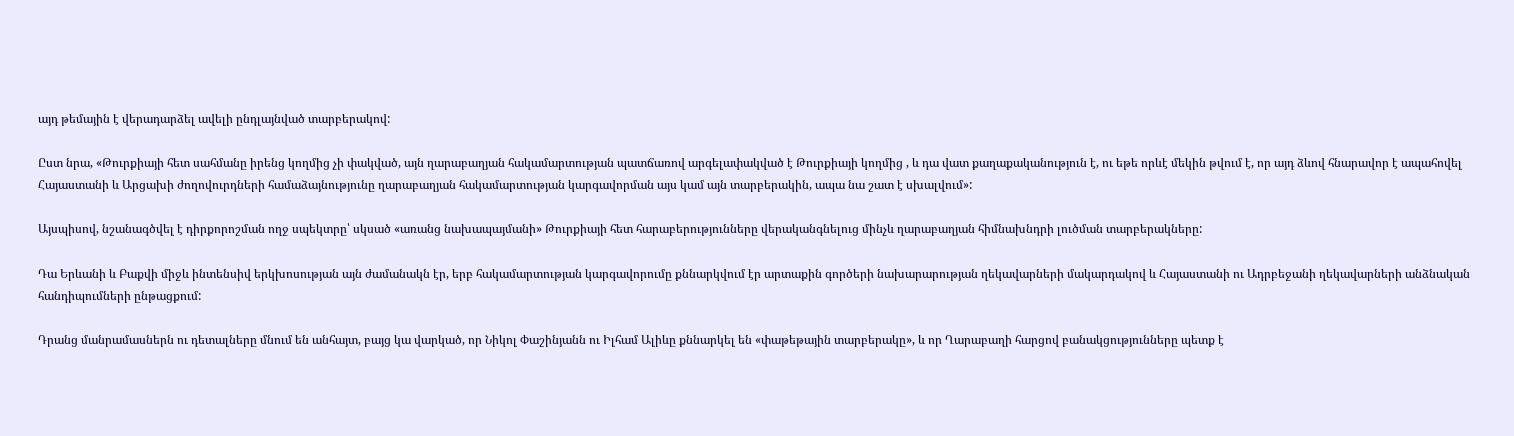այդ թեմային է վերադարձել ավելի ընդլայնված տարբերակով:

Ըստ նրա, «Թուրքիայի հետ սահմանը իրենց կողմից չի փակված, այն ղարաբաղյան հակամարտության պատճառով արգելափակված է Թուրքիայի կողմից , և դա վատ քաղաքականություն է, ու եթե որևէ մեկին թվում է, որ այդ ձևով հնարավոր է ապահովել Հայաստանի և Արցախի ժողովուրդների համաձայնությունը ղարաբաղյան հակամարտության կարգավորման այս կամ այն տարբերակին, ապա նա շատ է սխալվում»:

Այսպիսով, նշանագծվել է դիրքորոշման ողջ սպեկտրը՝ սկսած «առանց նախապայմանի» Թուրքիայի հետ հարաբերությունները վերականգնելուց մինչև ղարաբաղյան հիմնախնդրի լուծման տարբերակները:

Դա Երևանի և Բաքվի միջև ինտենսիվ երկխոսության այն ժամանակն էր, երբ հակամարտության կարգավորումը քննարկվում էր արտաքին գործերի նախարարության ղեկավարների մակարդակով և Հայաստանի ու Ադրբեջանի ղեկավարների անձնական հանդիպումների ընթացքում:

Դրանց մանրամասներն ու դետալները մնում են անհայտ, բայց կա վարկած, որ Նիկոլ Փաշինյանն ու Իլհամ Ալիևը քննարկել են «փաթեթային տարբերակը», և որ Ղարաբաղի հարցով բանակցությունները պետք է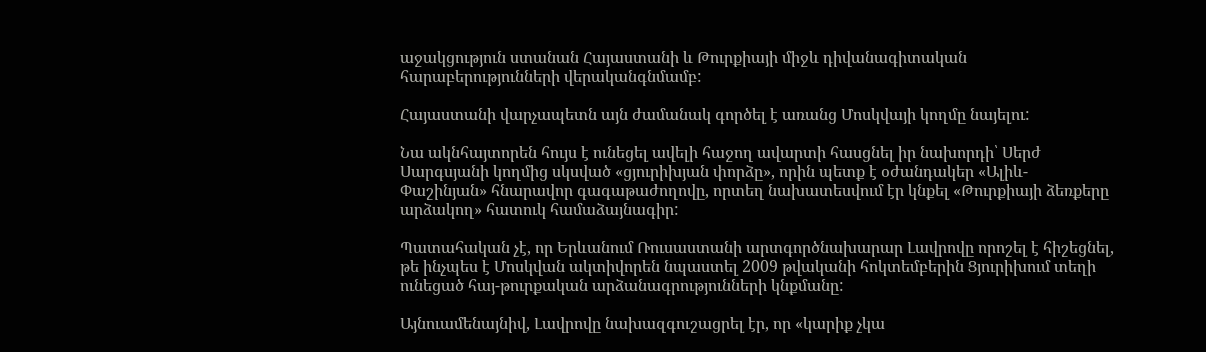աջակցություն ստանան Հայաստանի և Թուրքիայի միջև դիվանագիտական հարաբերությունների վերականգնմամբ:

Հայաստանի վարչապետն այն ժամանակ գործել է առանց Մոսկվայի կողմը նայելու:

Նա ակնհայտորեն հույս է ունեցել ավելի հաջող ավարտի հասցնել իր նախորդի՝ Սերժ Սարգսյանի կողմից սկսված «ցյուրիխյան փորձը», որին պետք է օժանդակեր «Ալիև-Փաշինյան» հնարավոր գագաթաժողովը, որտեղ նախատեսվում էր կնքել «Թուրքիայի ձեռքերը արձակող» հատուկ համաձայնագիր:

Պատահական չէ, որ Երևանում Ռուսաստանի արտգործնախարար Լավրովը որոշել է հիշեցնել, թե ինչպես է Մոսկվան ակտիվորեն նպաստել 2009 թվականի հոկտեմբերին Ցյուրիխում տեղի ունեցած հայ-թուրքական արձանագրությունների կնքմանը:

Այնուամենայնիվ, Լավրովը նախազգուշացրել էր, որ «կարիք չկա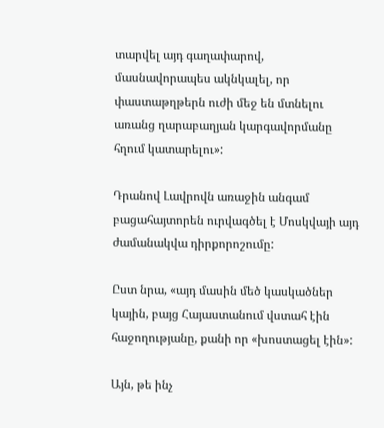տարվել այդ գաղափարով, մասնավորապես ակնկալել, որ փաստաթղթերն ուժի մեջ են մտնելու առանց ղարաբաղյան կարգավորմանը հղում կատարելու»:

Դրանով Լավրովն առաջին անգամ բացահայտորեն ուրվագծել է Մոսկվայի այդ ժամանակվա դիրքորոշումը:

Ըստ նրա, «այդ մասին մեծ կասկածներ կային, բայց Հայաստանում վստահ էին հաջողությանը, քանի որ «խոստացել էին»:

Այն, թե ինչ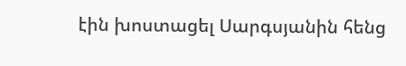էին խոստացել Սարգսյանին հենց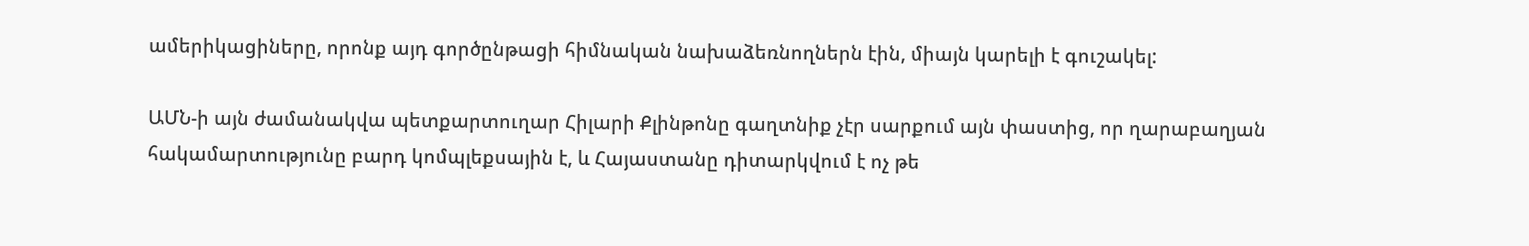ամերիկացիները, որոնք այդ գործընթացի հիմնական նախաձեռնողներն էին, միայն կարելի է գուշակել:

ԱՄՆ-ի այն ժամանակվա պետքարտուղար Հիլարի Քլինթոնը գաղտնիք չէր սարքում այն փաստից, որ ղարաբաղյան հակամարտությունը բարդ կոմպլեքսային է, և Հայաստանը դիտարկվում է ոչ թե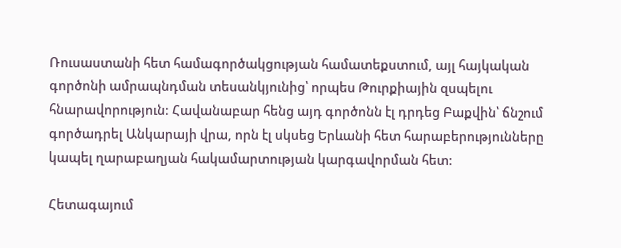Ռուսաստանի հետ համագործակցության համատեքստում, այլ հայկական գործոնի ամրապնդման տեսանկյունից՝ որպես Թուրքիային զսպելու հնարավորություն: Հավանաբար հենց այդ գործոնն էլ դրդեց Բաքվին՝ ճնշում գործադրել Անկարայի վրա, որն էլ սկսեց Երևանի հետ հարաբերությունները կապել ղարաբաղյան հակամարտության կարգավորման հետ:

Հետագայում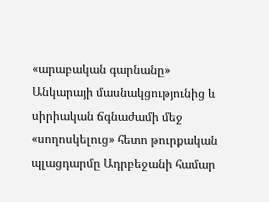«արաբական գարնանը» Անկարայի մասնակցությունից և սիրիական ճգնաժամի մեջ «սողոսկելուց» հետո թուրքական պլացդարմը Ադրբեջանի համար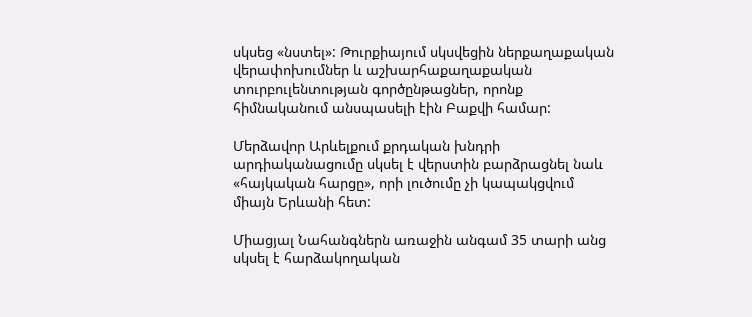սկսեց «նստել»: Թուրքիայում սկսվեցին ներքաղաքական վերափոխումներ և աշխարհաքաղաքական տուրբուլենտության գործընթացներ, որոնք հիմնականում անսպասելի էին Բաքվի համար:

Մերձավոր Արևելքում քրդական խնդրի արդիականացումը սկսել է վերստին բարձրացնել նաև «հայկական հարցը», որի լուծումը չի կապակցվում միայն Երևանի հետ:

Միացյալ Նահանգներն առաջին անգամ 35 տարի անց սկսել է հարձակողական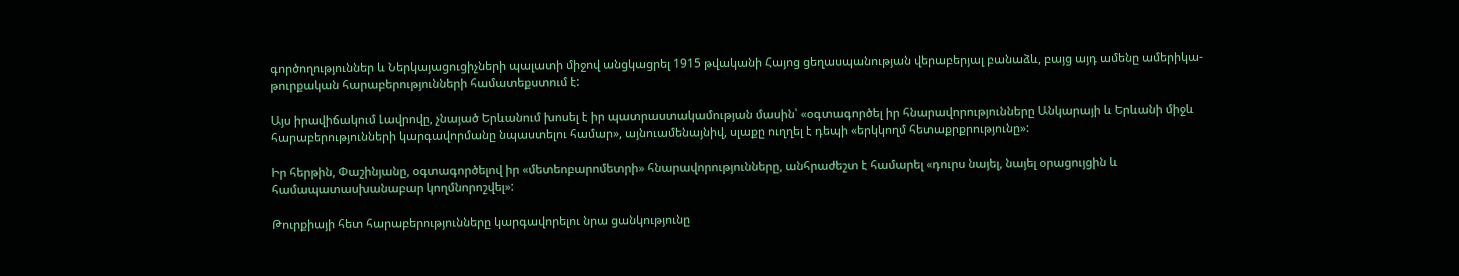գործողություններ և Ներկայացուցիչների պալատի միջով անցկացրել 1915 թվականի Հայոց ցեղասպանության վերաբերյալ բանաձև, բայց այդ ամենը ամերիկա-թուրքական հարաբերությունների համատեքստում է:

Այս իրավիճակում Լավրովը, չնայած Երևանում խոսել է իր պատրաստակամության մասին՝ «օգտագործել իր հնարավորությունները Անկարայի և Երևանի միջև հարաբերությունների կարգավորմանը նպաստելու համար», այնուամենայնիվ, սլաքը ուղղել է դեպի «երկկողմ հետաքրքրությունը»:

Իր հերթին, Փաշինյանը, օգտագործելով իր «մետեոբարոմետրի» հնարավորությունները, անհրաժեշտ է համարել «դուրս նայել, նայել օրացույցին և համապատասխանաբար կողմնորոշվել»:

Թուրքիայի հետ հարաբերությունները կարգավորելու նրա ցանկությունը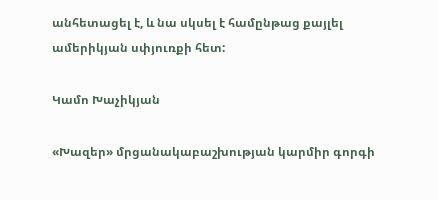անհետացել է, և նա սկսել է համընթաց քայլել ամերիկյան սփյուռքի հետ:

Կամո Խաչիկյան

«Խազեր» մրցանակաբաշխության կարմիր գորգի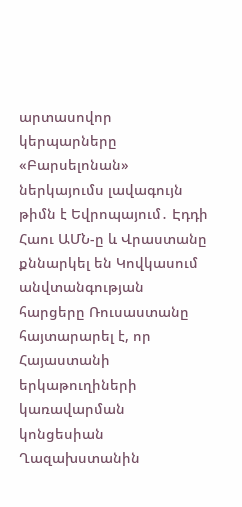արտասովոր կերպարները «Բարսելոնան» ներկայումս լավագույն թիմն է Եվրոպայում․ Էդդի Հաու ԱՄՆ-ը և Վրաստանը քննարկել են Կովկասում անվտանգության հարցերը Ռուսաստանը հայտարարել է, որ Հայաստանի երկաթուղիների կառավարման կոնցեսիան Ղազախստանին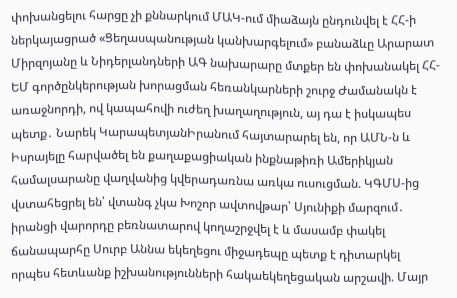փոխանցելու հարցը չի քննարկում ՄԱԿ-ում միաձայն ընդունվել է ՀՀ-ի ներկայացրած «Ցեղասպանության կանխարգելում» բանաձևը Արարատ Միրզոյանը և Նիդերլանդների ԱԳ նախարարը մտքեր են փոխանակել ՀՀ-ԵՄ գործընկերության խորացման հեռանկարների շուրջ Ժամանակն է առաջնորդի, ով կապահովի ուժեղ խաղաղություն, այ դա է իսկապես պետք․ Նարեկ ԿարապետյանԻրանում հայտարարել են, որ ԱՄՆ-ն և Իսրայելը հարվածել են քաղաքացիական ինքնաթիռի Ամերիկյան համալսարանը վաղվանից կվերադառնա առկա ուսուցման. ԿԳՄՍ-ից վստահեցրել են՝ վտանգ չկա Խոշոր ավտովթար՝ Սյունիքի մարզում․ իրանցի վարորդը բեռնատարով կողաշրջվել է և մասամբ փակել ճանապարհը Սուրբ Աննա եկեղեցու միջադեպը պետք է դիտարկել որպես հետևանք իշխանությունների հակաեկեղեցական արշավի. Մայր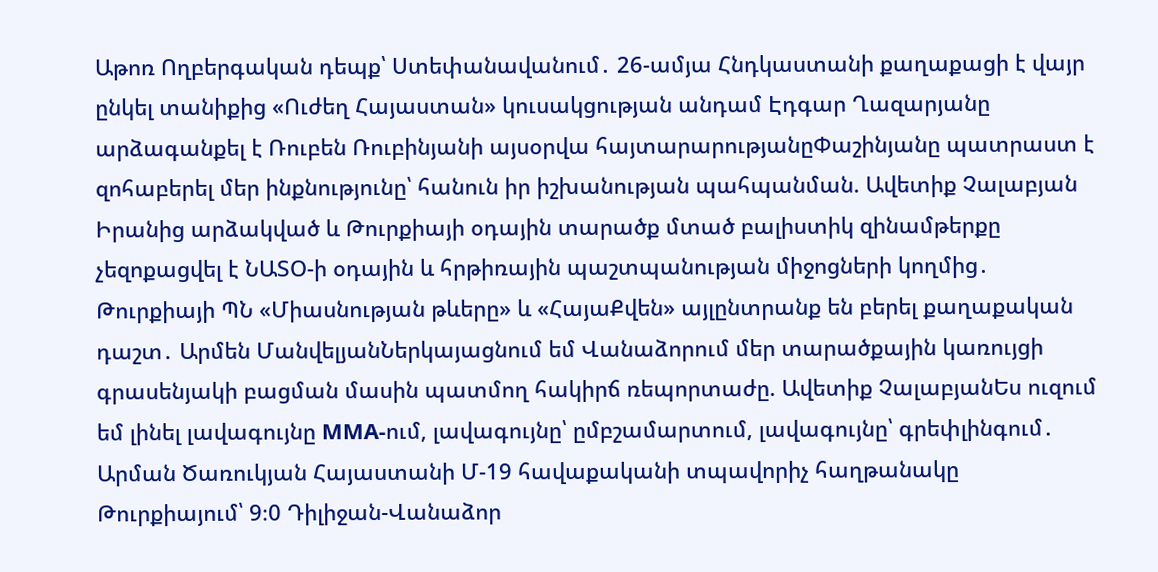Աթոռ Ողբերգական դեպք՝ Ստեփանավանում․ 26-ամյա Հնդկաստանի քաղաքացի է վայր ընկել տանիքից «Ուժեղ Հայաստան» կուսակցության անդամ Էդգար Ղազարյանը արձագանքել է Ռուբեն Ռուբինյանի այսօրվա հայտարարությանըՓաշինյանը պատրաստ է զոհաբերել մեր ինքնությունը՝ հանուն իր իշխանության պահպանման. Ավետիք Չալաբյան Իրանից արձակված և Թուրքիայի օդային տարածք մտած բալիստիկ զինամթերքը չեզոքացվել է ՆԱՏՕ-ի օդային և հրթիռային պաշտպանության միջոցների կողմից․ Թուրքիայի ՊՆ «Միասնության թևերը» և «ՀայաՔվեն» այլընտրանք են բերել քաղաքական դաշտ․ Արմեն ՄանվելյանՆերկայացնում եմ Վանաձորում մեր տարածքային կառույցի գրասենյակի բացման մասին պատմող հակիրճ ռեպորտաժը. Ավետիք ՉալաբյանԵս ուզում եմ լինել լավագույնը MMA-ում, լավագույնը՝ ըմբշամարտում, լավագույնը՝ գրեփլինգում․ Արման Ծառուկյան Հայաստանի Մ-19 հավաքականի տպավորիչ հաղթանակը Թուրքիայում՝ 9։0 Դիլիջան-Վանաձոր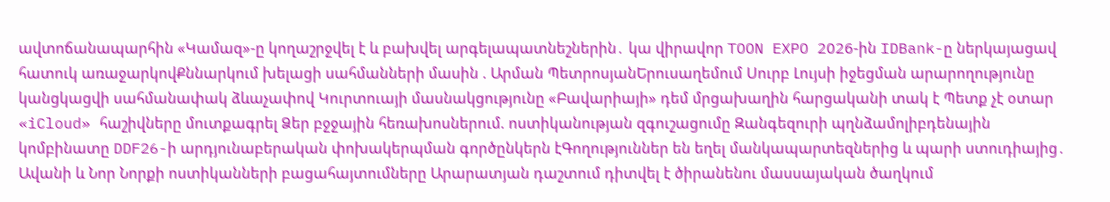ավտոճանապարհին «Կամազ»-ը կողաշրջվել է և բախվել արգելապատնեշներին․ կա վիրավոր TOON EXPO 2026-ին IDBank-ը ներկայացավ հատուկ առաջարկովՔննարկում խելացի սահմանների մասին . Արման ՊետրոսյանԵրուսաղեմում Սուրբ Լույսի իջեցման արարողությունը կանցկացվի սահմանափակ ձևաչափով Կուրտուայի մասնակցությունը «Բավարիայի» դեմ մրցախաղին հարցականի տակ է Պետք չէ օտար «iCloud» հաշիվները մուտքագրել Ձեր բջջային հեռախոսներում. ոստիկանության զգուշացումը Զանգեզուրի պղնձամոլիբդենային կոմբինատը DDF26-ի արդյունաբերական փոխակերպման գործընկերն էԳողություններ են եղել մանկապարտեզներից և պարի ստուդիայից․ Ավանի և Նոր Նորքի ոստիկանների բացահայտումները Արարատյան դաշտում դիտվել է ծիրանենու մասսայական ծաղկում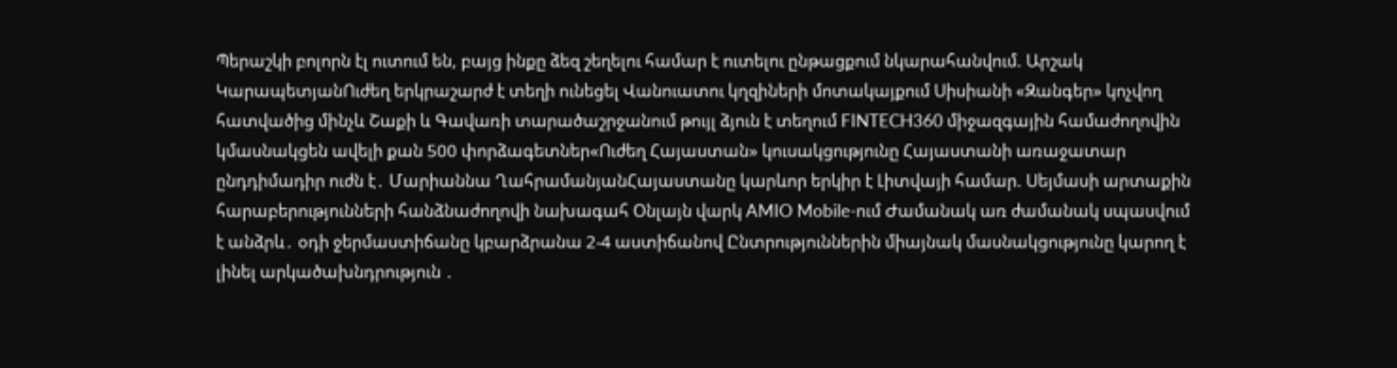Պերաշկի բոլորն էլ ուտում են, բայց ինքը ձեզ շեղելու համար է ուտելու ընթացքում նկարահանվում. Արշակ ԿարապետյանՈւժեղ երկրաշարժ է տեղի ունեցել Վանուատու կղզիների մոտակայքում Սիսիանի «Զանգեր» կոչվող հատվածից մինչև Շաքի և Գավառի տարածաշրջանում թույլ ձյուն է տեղում FINTECH360 միջազգային համաժողովին կմասնակցեն ավելի քան 500 փորձագետներ«Ուժեղ Հայաստան» կուսակցությունը Հայաստանի առաջատար ընդդիմադիր ուժն է․ Մարիաննա ՂահրամանյանՀայաստանը կարևոր երկիր է Լիտվայի համար. Սեյմասի արտաքին հարաբերությունների հանձնաժողովի նախագահ Օնլայն վարկ AMIO Mobile-ում Ժամանակ առ ժամանակ սպասվում է անձրև․ օդի ջերմաստիճանը կբարձրանա 2-4 աստիճանով Ընտրություններին միայնակ մասնակցությունը կարող է լինել արկածախնդրություն ․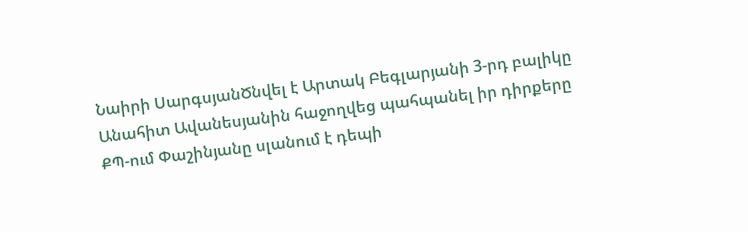Նաիրի ՍարգսյանԾնվել է Արտակ Բեգլարյանի 3-րդ բալիկը Անահիտ Ավանեսյանին հաջողվեց պահպանել իր դիրքերը ՔՊ-ում Փաշինյանը սլանում է դեպի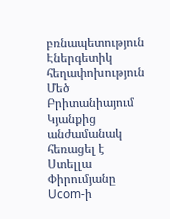բռնապետություն Էներգետիկ հեղափոխություն Մեծ Բրիտանիայում Կյանքից անժամանակ հեռացել է Ստելլա Փիրումյանը Ucom-ի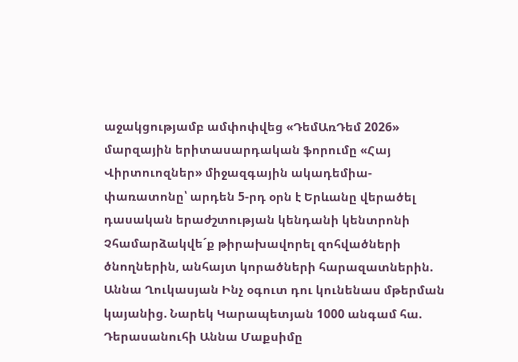աջակցությամբ ամփոփվեց «ԴեմԱռԴեմ 2026» մարզային երիտասարդական ֆորումը «Հայ Վիրտուոզներ» միջազգային ակադեմիա-փառատոնը՝ արդեն 5-րդ օրն է Երևանը վերածել դասական երաժշտության կենդանի կենտրոնի Չհամարձակվե´ք թիրախավորել զոհվածների ծնողներին, անհայտ կորածների հարազատներին. Աննա Ղուկասյան Ինչ օգուտ դու կունենաս մթերման կայանից. Նարեկ Կարապետյան 1000 անգամ հա. Դերասանուհի Աննա Մաքսիմը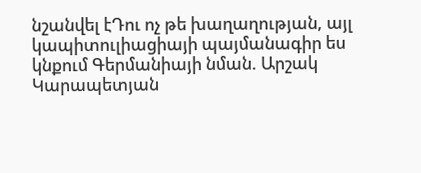նշանվել էԴու ոչ թե խաղաղության, այլ կապիտուլիացիայի պայմանագիր ես կնքում Գերմանիայի նման. Արշակ Կարապետյան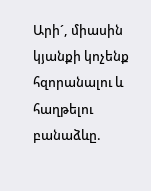Արի´, միասին կյանքի կոչենք հզորանալու և հաղթելու բանաձևը.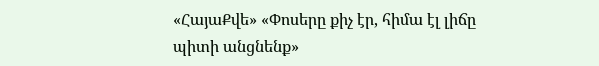«ՀայաՔվե» «Փոսերը քիչ էր, հիմա էլ լիճը պիտի անցնենք»